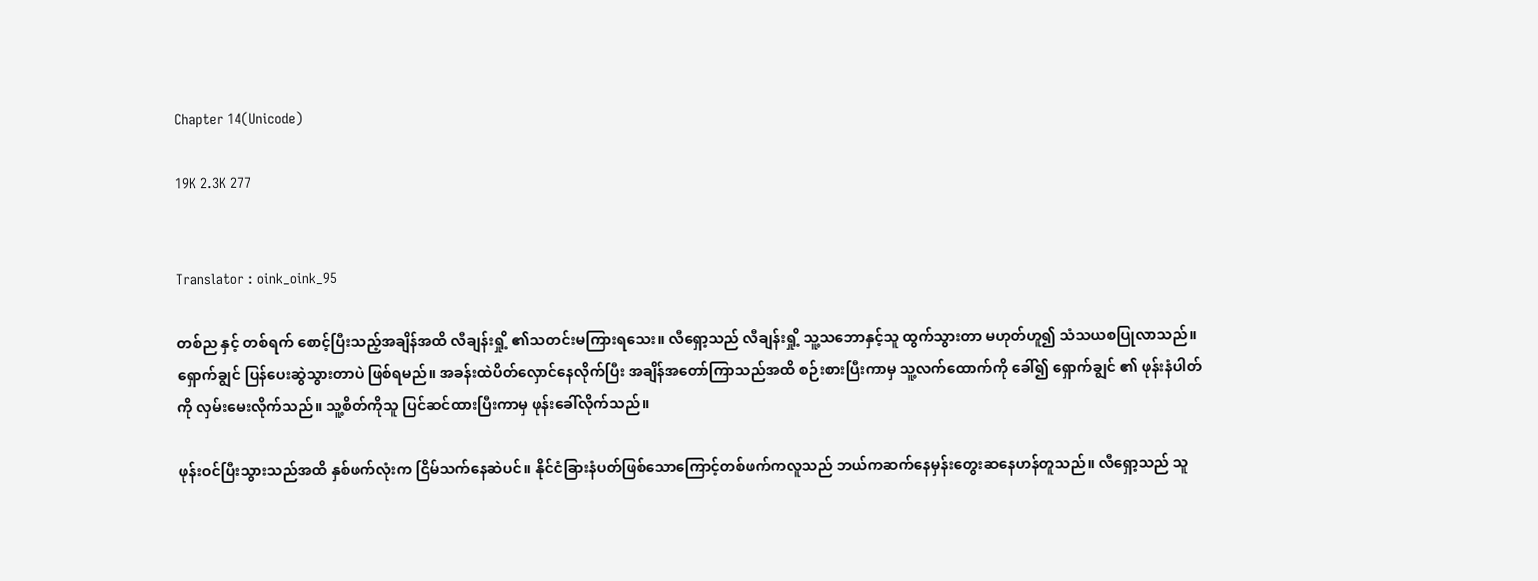Chapter 14(Unicode)

19K 2.3K 277


Translator : oink_oink_95

တစ်ည နှင့် တစ်ရက် စောင့်ပြီးသည့်အချိန်အထိ လီချန်းရှို့ ၏သတင်းမကြားရသေး။ လီရှော့သည် လီချန်းရှို့ သူ့သဘောနှင့်သူ ထွက်သွားတာ မဟုတ်ဟူ၍ သံသယစပြုလာသည်။ ရှောက်ချွင် ပြန်ပေးဆွဲသွားတာပဲ ဖြစ်ရမည်။ အခန်းထဲပိတ်လှောင်နေလိုက်ပြီး အချိန်အတော်ကြာသည်အထိ စဉ်းစားပြီးကာမှ သူ့လက်ထောက်ကို ခေါ်၍ ရှောက်ချွင် ၏ ဖုန်းနံပါတ်ကို လှမ်းမေးလိုက်သည်။ သူ့စိတ်ကိုသူ ပြင်ဆင်ထားပြီးကာမှ ဖုန်းခေါ်လိုက်သည်။

ဖုန်းဝင်ပြီးသွားသည်အထိ နှစ်ဖက်လုံးက ငြိမ်သက်နေဆဲပင်။ နိုင်ငံခြားနံပတ်ဖြစ်သောကြောင့်တစ်ဖက်ကလူသည် ဘယ်ကဆက်နေမှန်းတွေးဆနေဟန်တူသည်။ လီရှော့သည် သူ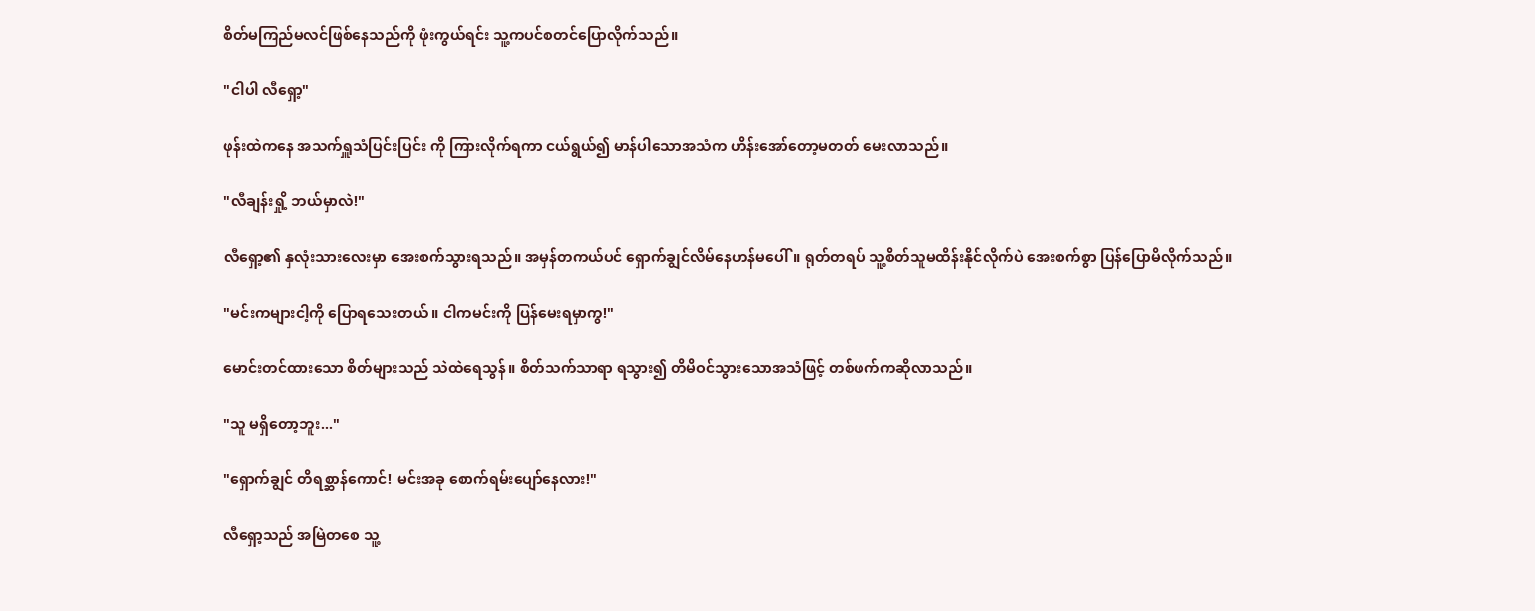စိတ်မကြည်မလင်ဖြစ်နေသည်ကို ဖုံးကွယ်ရင်း သူ့ကပင်စတင်ပြောလိုက်သည်။

"ငါပါ လီရှော့"

ဖုန်းထဲကနေ အသက်ရှူသံပြင်းပြင်း ကို ကြားလိုက်ရကာ ငယ်ရွယ်၍ မာန်ပါသောအသံက ဟိန်းအော်တော့မတတ် မေးလာသည်။

"လီချန်းရှို့ ဘယ်မှာလဲ!"

လီရှော့၏ နှလုံးသားလေးမှာ အေးစက်သွားရသည်။ အမှန်တကယ်ပင် ရှောက်ချွင်လိမ်နေဟန်မပေါ်။ ရုတ်တရပ် သူ့စိတ်သူမထိန်းနိုင်လိုက်ပဲ အေးစက်စွာ ပြန်ပြောမိလိုက်သည်။

"မင်းကများငါ့ကို ပြောရသေးတယ်။ ငါကမင်းကို ပြန်မေးရမှာကွ!"

မောင်းတင်ထားသော စိတ်များသည် သဲထဲရေသွန်။ စိတ်သက်သာရာ ရသွား၍ တိမိဝင်သွားသောအသံဖြင့် တစ်ဖက်ကဆိုလာသည်။

"သူ မရှိတော့ဘူး..."

"ရှောက်ချွင် တိရစ္ဆာန်ကောင်! မင်းအခု စောက်ရမ်းပျော်နေလား!"

လီရှော့သည် အမြဲတစေ သူ့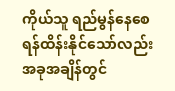ကိုယ်သူ ရည်မွန်နေစေရန်ထိန်းနိုင်သော်လည်း အခုအချိန်တွင်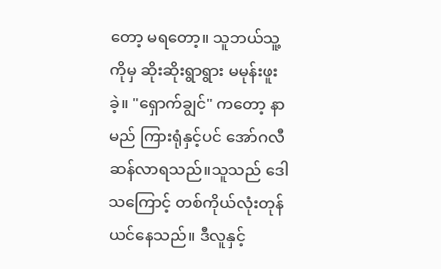တော့ မရတော့။ သူဘယ်သူ့ကိုမှ ဆိုးဆိုးရွာရွား မမုန်းဖူးခဲ့။ "ရှောက်ချွင်" ကတော့ နာမည် ကြားရုံနှင့်ပင် အော်ဂလီဆန်လာရသည်။သူသည် ဒေါသကြောင့် တစ်ကိုယ်လုံးတုန်ယင်နေသည်။ ဒီလူနှင့်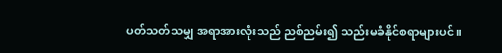ပတ်သတ်သမျှ အရာအားလုံးသည် ညစ်ညမ်း၍ သည်းမခံနိုင်စရာများပင်။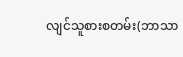လျင်သူစားစတမ်း(ဘာသာ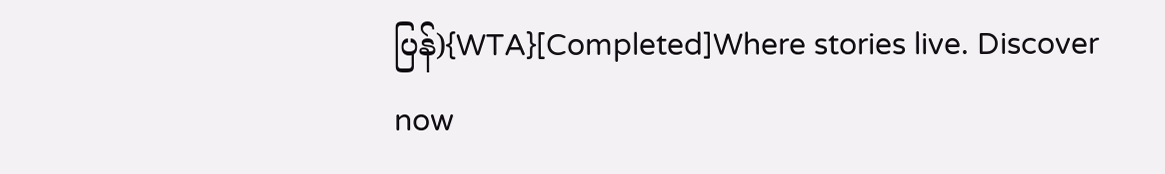ပြန်){WTA}[Completed]Where stories live. Discover now